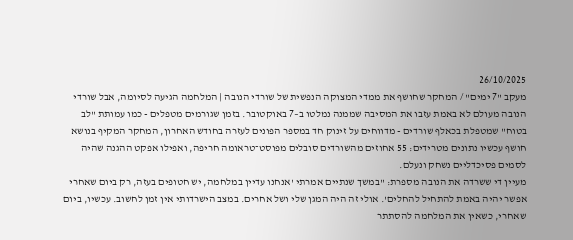26/10/2025
מעקב "7 ימים" / המחקר שחושף את ממדי המצוקה הנפשית של שורדי הנובה | המלחמה הגיעה לסיומה, אבל שורדי הנובה מעולם לא באמת עזבו את המסיבה שממנה נמלטו ב–7 באוקטובר. בזמן שגורמים מטפלים - כמו עמותת "לב בטוח" שמטפלת בכאלף שורדים - מדווחים על זינוק חד במספר הפונים לעזרה בחודש האחרון, המחקר המקיף בנושא חושף עכשיו נתונים מטרידים: 55 אחוזים מהשורדים סובלים מפוסט־טראומה חריפה, ואפילו אפקט ההגנה שהיה לסמים פסיכדליים נשחק ונעלם.
מעיין די ששרדה את הנובה מספרת: "במשך שנתיים אמרתי 'אנחנו עדיין במלחמה, יש חטופים בעזה, רק ביום שאחרי אפשר יהיה באמת להתחיל להחלים'. אולי זה היה המגן שלי ושל אחרים. במצב הישרדותי אין זמן לחשוב. עכשיו, ביום שאחרי, כשאין את המלחמה להסתתר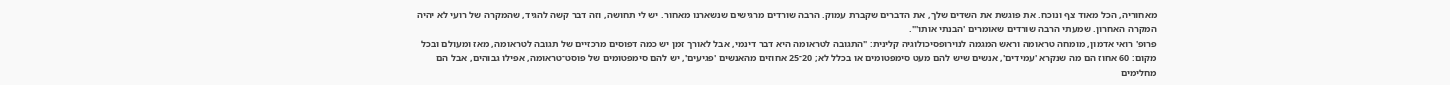מאחוריה, הכל מאוד צף ונוכח. את פוגשת את השדים שלך, את הדברים שקברת עמוק. הרבה שורדים מרגישים שנשארנו מאחור. יש לי תחושה, וזה דבר קשה להגיד, שהמקרה של רועי לא יהיה המקרה האחרון. שמעתי הרבה שורדים שאומרים 'הבנתי אותו'".
פרופ' רואי אדמון, מומחה טראומה וראש המגמה לנוירופסיכולוגיה קלינית: "התגובה לטראומה היא דבר דינמי, אבל לאורך זמן יש כמה דפוסים מרכזיים של תגובה לטראומה, מאז ומעולם ובכל מקום: 60 אחוז הם מה שנקרא 'עמידים', אנשים שיש להם מעט סימפטומים או בכלל לא; 20־25 אחוזים מהאנשים 'פגיעים', יש להם סימפטומים של פוסט־טראומה, אפילו גבוהים, אבל הם מחלימים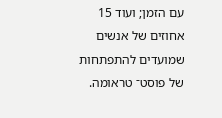עם הזמן; ועוד 15 אחוזים של אנשים שמועדים להתפתחות של פוסט־ טראומה.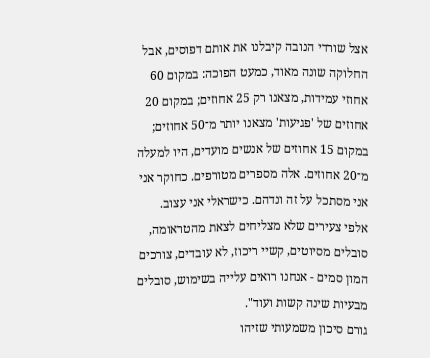אצל שורדי הנובה קיבלנו את אותם דפוסים, אבל החלוקה שונה מאוד, כמעט הפוכה: במקום 60 אחוזי עמידות, מצאנו רק 25 אחוזים; במקום 20 אחוזים של 'פגיעות' מצאנו יותר מ־50 אחוזים; במקום 15 אחוזים של אנשים מועדים, היו למעלה מ־20 אחוזים. אלה מספרים מטורפים. כחוקר אני אני מסתכל על זה ונדהם. כישראלי אני עצוב. אלפי צעירים שלא מצליחים לצאת מהטראומה, סובלים מסיוטים, קשיי ריכוז, לא עובדים, צורכים המון סמים - אנחנו רואים עלייה בשימוש, סובלים מבעיות שינה קשות ועוד".
גורם סיכון משמעותי שזיהו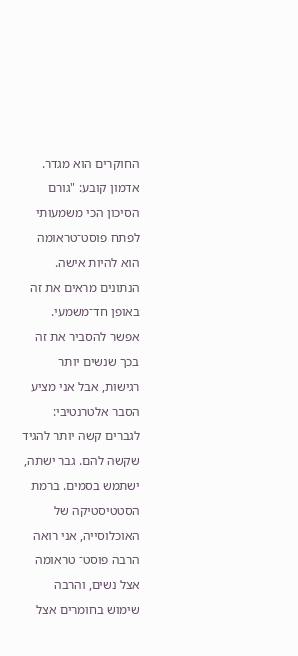החוקרים הוא מגדר. אדמון קובע: "גורם הסיכון הכי משמעותי לפתח פוסט־טראומה הוא להיות אישה. הנתונים מראים את זה באופן חד־משמעי. אפשר להסביר את זה בכך שנשים יותר רגישות, אבל אני מציע הסבר אלטרנטיבי: לגברים קשה יותר להגיד שקשה להם. גבר ישתה, ישתמש בסמים. ברמת הסטטיסטיקה של האוכלוסייה, אני רואה הרבה פוסט־ טראומה אצל נשים, והרבה שימוש בחומרים אצל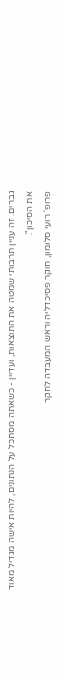גברים. זה עניין תרבותי שמטה את התוצאות, ועדיין - כשאתה מסתכל על הנתונים, להיות אישה מגדיל מאוד את הסיכון".
פרופ' רועי סלומון, חוקר פסיכדליה וראש המעבדה לחקר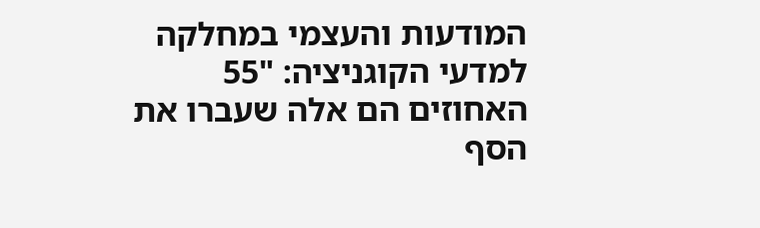המודעות והעצמי במחלקה למדעי הקוגניציה: "55 האחוזים הם אלה שעברו את הסף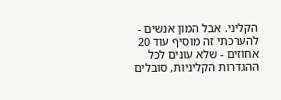הקליני. אבל המון אנשים - להערכתי זה מוסיף עוד 20 אחוזים - שלא עונים לכל ההגדרות הקליניות, סובלים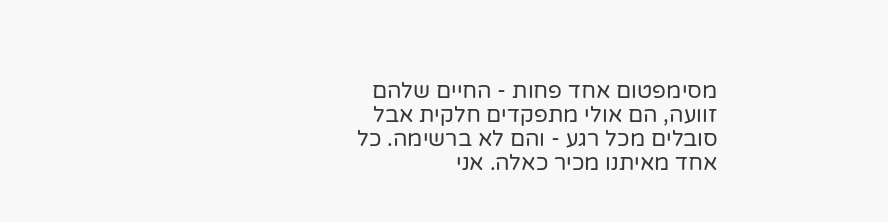מסימפטום אחד פחות - החיים שלהם זוועה, הם אולי מתפקדים חלקית אבל סובלים מכל רגע - והם לא ברשימה. כל אחד מאיתנו מכיר כאלה. אני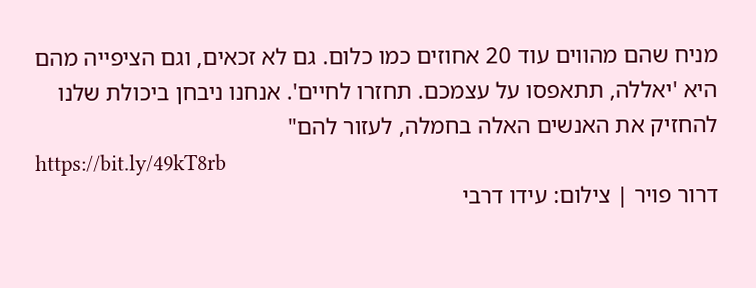מניח שהם מהווים עוד 20 אחוזים כמו כלום. גם לא זכאים, וגם הציפייה מהם היא 'יאללה, תתאפסו על עצמכם. תחזרו לחיים'. אנחנו ניבחן ביכולת שלנו להחזיק את האנשים האלה בחמלה, לעזור להם"
https://bit.ly/49kT8rb
דרור פויר | צילום: עידו דרבי